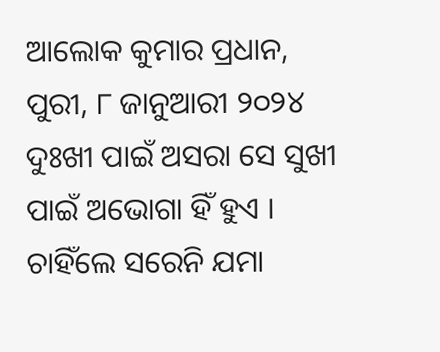ଆଲୋକ କୁମାର ପ୍ରଧାନ, ପୁରୀ, ୮ ଜାନୁଆରୀ ୨୦୨୪
ଦୁଃଖୀ ପାଇଁ ଅସରା ସେ ସୁଖୀ ପାଇଁ ଅଭୋଗା ହିଁ ହୁଏ ।
ଚାହିଁଲେ ସରେନି ଯମା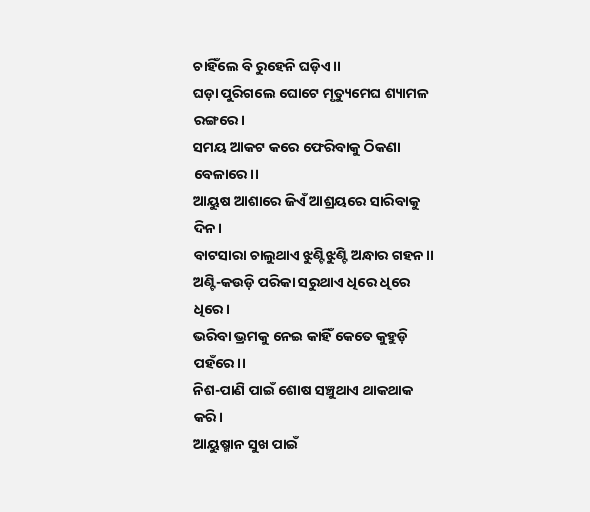ଚାହିଁଲେ ବି ରୁହେନି ଘଡ଼ିଏ।।
ଘଡ଼ା ପୁରିଗଲେ ଘୋଟେ ମୃତ୍ୟୁମେଘ ଶ୍ୟାମଳ ରଙ୍ଗରେ।
ସମୟ ଆକଟ କରେ ଫେରିବାକୁ ଠିକଣା ବେଳାରେ।।
ଆୟୁଷ ଆଶାରେ ଜିଏଁ ଆଶ୍ରୟରେ ସାରିବାକୁ ଦିନ।
ବାଟସାରା ଚାଲୁଥାଏ ଝୁଣ୍ଟିଝୁଣ୍ଟି ଅନ୍ଧାର ଗହନ।।
ଅଣ୍ଟି-କଉଡ଼ି ପରିକା ସରୁଥାଏ ଧିରେ ଧିରେ ଧିରେ।
ଭରିବା ଭ୍ରମକୁ ନେଇ କାହିଁ କେତେ କୁହୁଡ଼ି ପହଁରେ।।
ନିଶ-ପାଣି ପାଇଁ ଶୋଷ ସଞ୍ଚୁଥାଏ ଥାକଥାକ କରି।
ଆୟୁଷ୍ମାନ ସୁଖ ପାଇଁ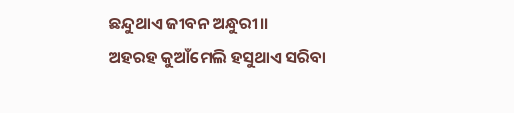ଛନ୍ଦୁଥାଏ ଜୀବନ ଅନ୍ଧୁରୀ।।
ଅହରହ କୁଆଁମେଲି ହସୁଥାଏ ସରିବା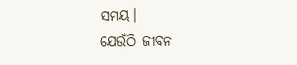ସମୟ।
ଯେଉଁଠି ଜୀବନ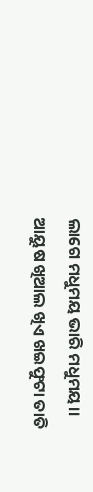ଲାଗେ ମଧୁମୟ ଭାରି ମଧୁମୟ।।
ଆୟୁଷ ଖିଆଲ ଖିଏ ଖଇଫୁଟା ତାତି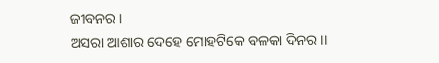ଜୀବନର।
ଅସରା ଆଶାର ଦେହେ ମୋହଟିକେ ବଳକା ଦିନର।।